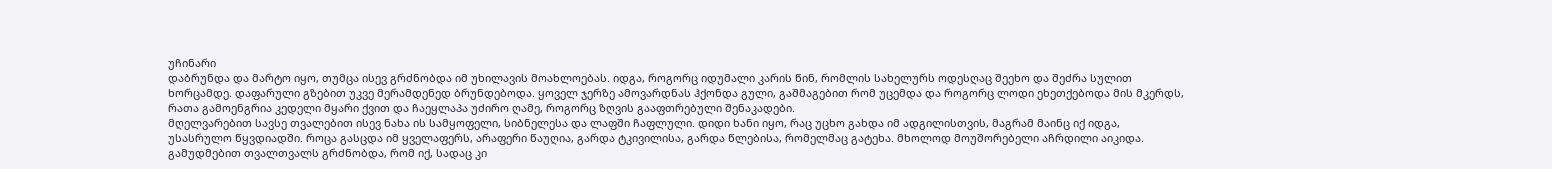უჩინარი
დაბრუნდა და მარტო იყო, თუმცა ისევ გრძნობდა იმ უხილავის მოახლოებას. იდგა, როგორც იდუმალი კარის წინ, რომლის სახელურს ოდესღაც შეეხო და შეძრა სულით ხორცამდე. დაფარული გზებით უკვე მერამდენედ ბრუნდებოდა. ყოველ ჯერზე ამოვარდნას ჰქონდა გული, გაშმაგებით რომ უცემდა და როგორც ლოდი ეხეთქებოდა მის მკერდს, რათა გამოენგრია კედელი მყარი ქვით და ჩაეყლაპა უძირო ღამე, როგორც ზღვის გააფთრებული შენაკადები.
მღელვარებით სავსე თვალებით ისევ ნახა ის სამყოფელი, სიბნელესა და ლაფში ჩაფლული. დიდი ხანი იყო, რაც უცხო გახდა იმ ადგილისთვის, მაგრამ მაინც იქ იდგა, უსასრულო წყვდიადში. როცა გასცდა იმ ყველაფერს, არაფერი წაუღია, გარდა ტკივილისა, გარდა წლებისა, რომელმაც გატეხა. მხოლოდ მოუშორებელი აჩრდილი აიკიდა. გამუდმებით თვალთვალს გრძნობდა, რომ იქ, სადაც კი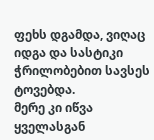ფეხს დგამდა, ვიღაც იდგა და სასტიკი ჭრილობებით სავსეს ტოვებდა.
მერე კი იწვა ყველასგან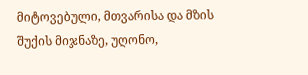მიტოვებული, მთვარისა და მზის შუქის მიჯნაზე, უღონო,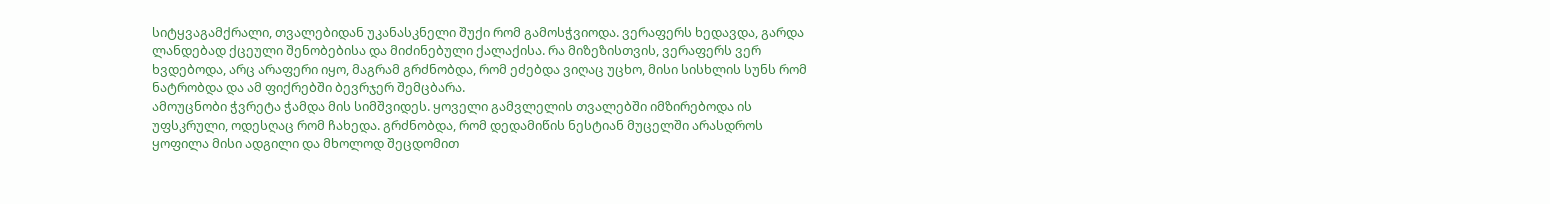სიტყვაგამქრალი, თვალებიდან უკანასკნელი შუქი რომ გამოსჭვიოდა. ვერაფერს ხედავდა, გარდა ლანდებად ქცეული შენობებისა და მიძინებული ქალაქისა. რა მიზეზისთვის, ვერაფერს ვერ ხვდებოდა, არც არაფერი იყო, მაგრამ გრძნობდა, რომ ეძებდა ვიღაც უცხო, მისი სისხლის სუნს რომ ნატრობდა და ამ ფიქრებში ბევრჯერ შემცბარა.
ამოუცნობი ჭვრეტა ჭამდა მის სიმშვიდეს. ყოველი გამვლელის თვალებში იმზირებოდა ის უფსკრული, ოდესღაც რომ ჩახედა. გრძნობდა, რომ დედამიწის ნესტიან მუცელში არასდროს ყოფილა მისი ადგილი და მხოლოდ შეცდომით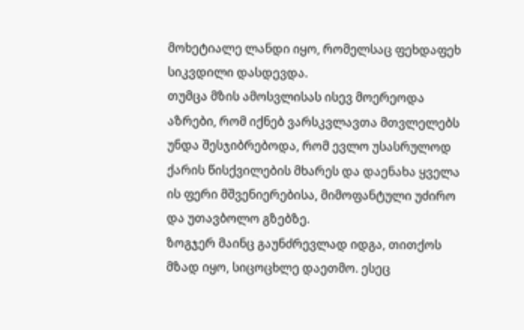მოხეტიალე ლანდი იყო, რომელსაც ფეხდაფეხ სიკვდილი დასდევდა.
თუმცა მზის ამოსვლისას ისევ მოერეოდა აზრები, რომ იქნებ ვარსკვლავთა მთვლელებს უნდა შესჯიბრებოდა, რომ ევლო უსასრულოდ ქარის წისქვილების მხარეს და დაენახა ყველა ის ფერი მშვენიერებისა, მიმოფანტული უძირო და უთავბოლო გზებზე.
ზოგჯერ მაინც გაუნძრევლად იდგა, თითქოს მზად იყო, სიცოცხლე დაეთმო. ესეც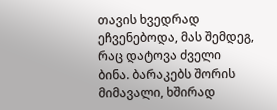თავის ხვედრად ეჩვენებოდა, მას შემდეგ, რაც დატოვა ძველი ბინა. ბარაკებს შორის მიმავალი, ხშირად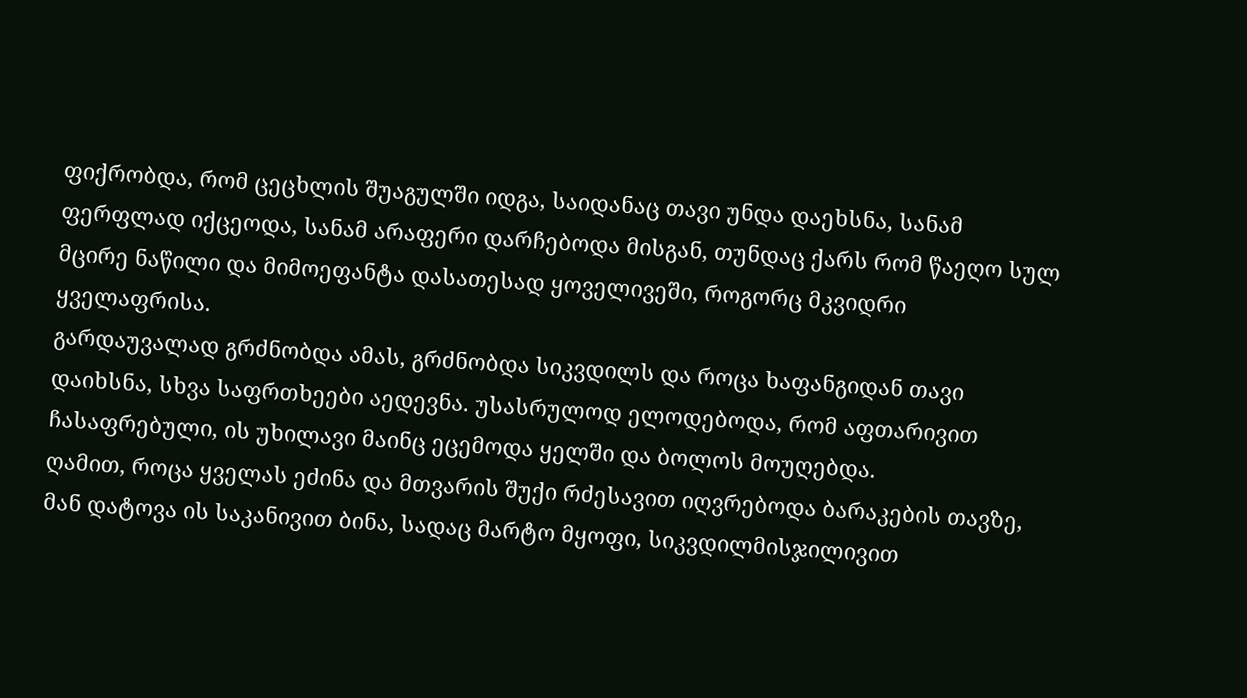ფიქრობდა, რომ ცეცხლის შუაგულში იდგა, საიდანაც თავი უნდა დაეხსნა, სანამ ფერფლად იქცეოდა, სანამ არაფერი დარჩებოდა მისგან, თუნდაც ქარს რომ წაეღო სულ მცირე ნაწილი და მიმოეფანტა დასათესად ყოველივეში, როგორც მკვიდრი ყველაფრისა.
გარდაუვალად გრძნობდა ამას, გრძნობდა სიკვდილს და როცა ხაფანგიდან თავი დაიხსნა, სხვა საფრთხეები აედევნა. უსასრულოდ ელოდებოდა, რომ აფთარივით ჩასაფრებული, ის უხილავი მაინც ეცემოდა ყელში და ბოლოს მოუღებდა.
ღამით, როცა ყველას ეძინა და მთვარის შუქი რძესავით იღვრებოდა ბარაკების თავზე, მან დატოვა ის საკანივით ბინა, სადაც მარტო მყოფი, სიკვდილმისჯილივით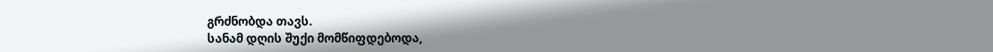გრძნობდა თავს.
სანამ დღის შუქი მომწიფდებოდა,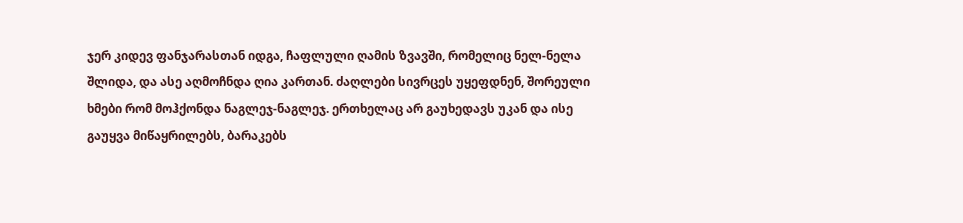ჯერ კიდევ ფანჯარასთან იდგა, ჩაფლული ღამის ზვავში, რომელიც ნელ-ნელა შლიდა, და ასე აღმოჩნდა ღია კართან. ძაღლები სივრცეს უყეფდნენ, შორეული ხმები რომ მოჰქონდა ნაგლეჯ-ნაგლეჯ. ერთხელაც არ გაუხედავს უკან და ისე გაუყვა მიწაყრილებს, ბარაკებს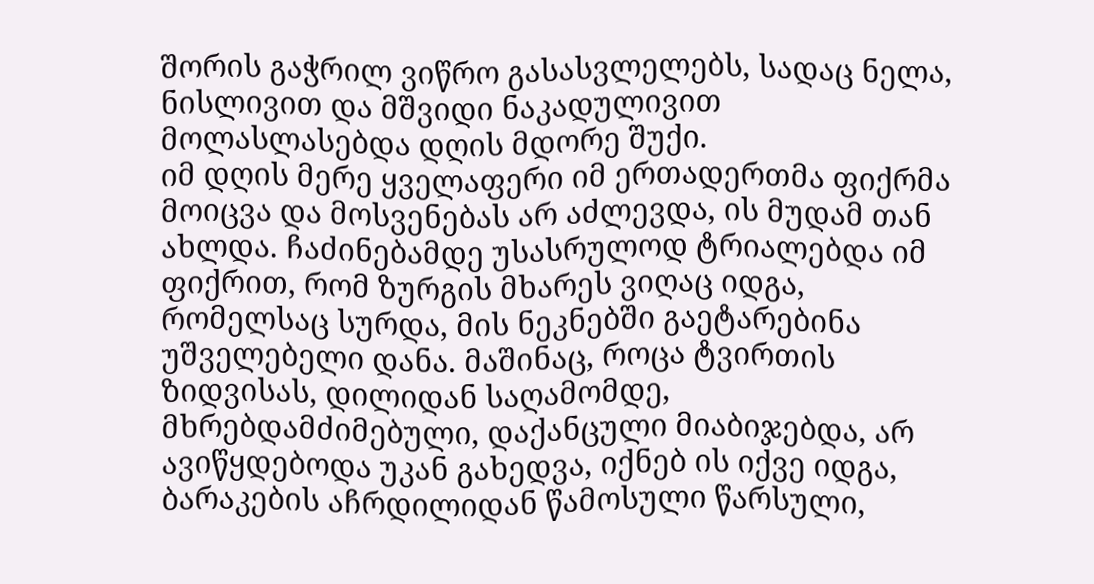შორის გაჭრილ ვიწრო გასასვლელებს, სადაც ნელა, ნისლივით და მშვიდი ნაკადულივით მოლასლასებდა დღის მდორე შუქი.
იმ დღის მერე ყველაფერი იმ ერთადერთმა ფიქრმა მოიცვა და მოსვენებას არ აძლევდა, ის მუდამ თან ახლდა. ჩაძინებამდე უსასრულოდ ტრიალებდა იმ ფიქრით, რომ ზურგის მხარეს ვიღაც იდგა, რომელსაც სურდა, მის ნეკნებში გაეტარებინა უშველებელი დანა. მაშინაც, როცა ტვირთის ზიდვისას, დილიდან საღამომდე, მხრებდამძიმებული, დაქანცული მიაბიჯებდა, არ ავიწყდებოდა უკან გახედვა, იქნებ ის იქვე იდგა, ბარაკების აჩრდილიდან წამოსული წარსული,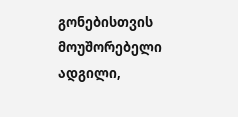გონებისთვის მოუშორებელი ადგილი,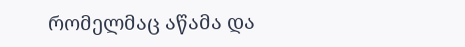რომელმაც აწამა და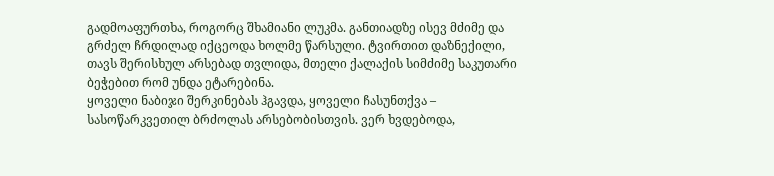გადმოაფურთხა, როგორც შხამიანი ლუკმა. განთიადზე ისევ მძიმე და გრძელ ჩრდილად იქცეოდა ხოლმე წარსული. ტვირთით დაზნექილი, თავს შერისხულ არსებად თვლიდა, მთელი ქალაქის სიმძიმე საკუთარი ბეჭებით რომ უნდა ეტარებინა.
ყოველი ნაბიჯი შერკინებას ჰგავდა, ყოველი ჩასუნთქვა – სასოწარკვეთილ ბრძოლას არსებობისთვის. ვერ ხვდებოდა,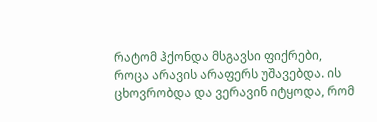რატომ ჰქონდა მსგავსი ფიქრები, როცა არავის არაფერს უშავებდა. ის ცხოვრობდა და ვერავინ იტყოდა, რომ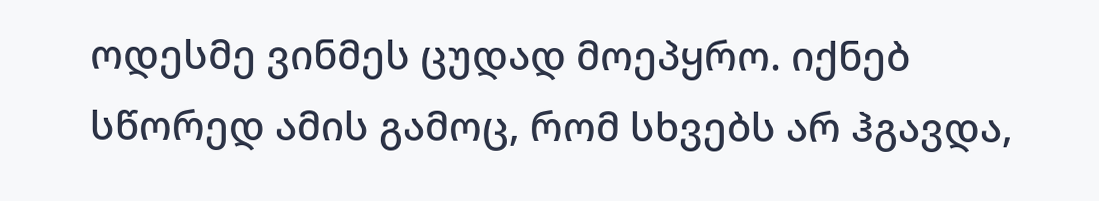ოდესმე ვინმეს ცუდად მოეპყრო. იქნებ სწორედ ამის გამოც, რომ სხვებს არ ჰგავდა,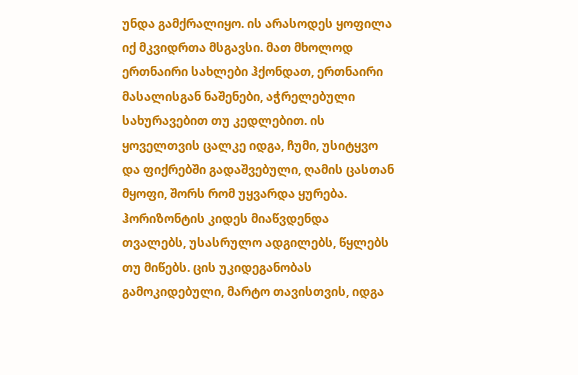უნდა გამქრალიყო. ის არასოდეს ყოფილა იქ მკვიდრთა მსგავსი. მათ მხოლოდ ერთნაირი სახლები ჰქონდათ, ერთნაირი მასალისგან ნაშენები, აჭრელებული სახურავებით თუ კედლებით. ის ყოველთვის ცალკე იდგა, ჩუმი, უსიტყვო და ფიქრებში გადაშვებული, ღამის ცასთან მყოფი, შორს რომ უყვარდა ყურება. ჰორიზონტის კიდეს მიაწვდენდა თვალებს, უსასრულო ადგილებს, წყლებს თუ მიწებს. ცის უკიდეგანობას გამოკიდებული, მარტო თავისთვის, იდგა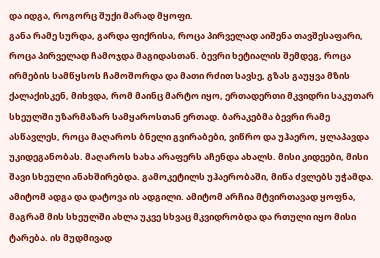და იდგა, როგორც შუქი მარად მყოფი.
განა რამე სურდა, გარდა ფიქრისა, როცა პირველად აიშენა თავშესაფარი, როცა პირველად ჩამოჯდა მაგიდასთან. ბევრი ხეტიალის შემდეგ, როცა ირმების სამწყსოს ჩამოშორდა და მათი რძით სავსე, გზას გაუყვა მზის ქალაქისკენ, მიხვდა, რომ მაინც მარტო იყო, ერთადერთი მკვიდრი საკუთარ სხეულში უზარმაზარ სამყაროსთან ერთად. ბარაკებმა ბევრი რამე ასწავლეს, როცა მაღაროს ბნელი გვირაბები, ვიწრო და უჰაერო, ყლაპავდა უკიდეგანობას. მაღაროს ხახა არაფერს აჩენდა ახალს. მისი კიდეები, მისი შავი სხეული ანახშირებდა. გამოკეტილს უჰაერობაში, მიწა ძვლებს უჭამდა. ამიტომ ადგა და დატოვა ის ადგილი. ამიტომ არჩია მტვირთავად ყოფნა, მაგრამ მის სხეულში ახლა უკვე სხვაც მკვიდრობდა და რთული იყო მისი ტარება. ის მუდმივად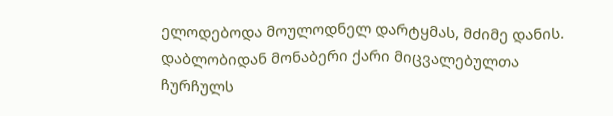ელოდებოდა მოულოდნელ დარტყმას, მძიმე დანის. დაბლობიდან მონაბერი ქარი მიცვალებულთა ჩურჩულს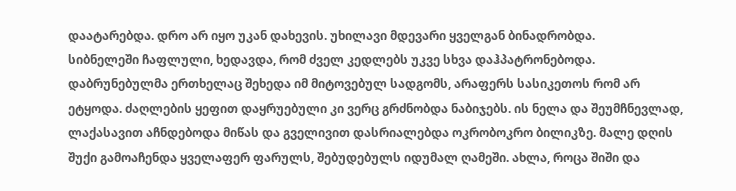დაატარებდა. დრო არ იყო უკან დახევის. უხილავი მდევარი ყველგან ბინადრობდა.
სიბნელეში ჩაფლული, ხედავდა, რომ ძველ კედლებს უკვე სხვა დაჰპატრონებოდა. დაბრუნებულმა ერთხელაც შეხედა იმ მიტოვებულ სადგომს, არაფერს სასიკეთოს რომ არ ეტყოდა. ძაღლების ყეფით დაყრუებული კი ვერც გრძნობდა ნაბიჯებს. ის ნელა და შეუმჩნევლად, ლაქასავით აჩნდებოდა მიწას და გველივით დასრიალებდა ოკრობოკრო ბილიკზე. მალე დღის შუქი გამოაჩენდა ყველაფერ ფარულს, შებუდებულს იდუმალ ღამეში. ახლა, როცა შიში და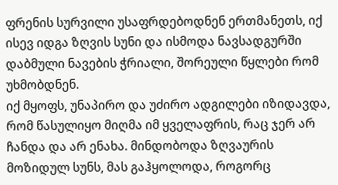ფრენის სურვილი უსაფრდებოდნენ ერთმანეთს, იქ ისევ იდგა ზღვის სუნი და ისმოდა ნავსადგურში დაბმული ნავების ჭრიალი, შორეული წყლები რომ უხმობდნენ.
იქ მყოფს, უნაპირო და უძირო ადგილები იზიდავდა, რომ წასულიყო მიღმა იმ ყველაფრის, რაც ჯერ არ ჩანდა და არ ენახა. მინდობოდა ზღვაურის მოზიდულ სუნს, მას გაჰყოლოდა, როგორც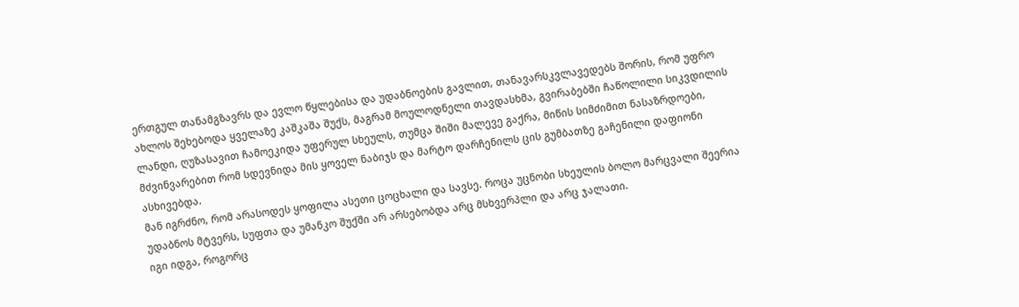ერთგულ თანამგზავრს და ევლო წყლებისა და უდაბნოების გავლით, თანავარსკვლავედებს შორის, რომ უფრო ახლოს შეხებოდა ყველაზე კაშკაშა შუქს, მაგრამ მოულოდნელი თავდასხმა, გვირაბებში ჩაწოლილი სიკვდილის ლანდი, ღუზასავით ჩამოეკიდა უფერულ სხეულს, თუმცა შიში მალევე გაქრა, მიწის სიმძიმით ნასაზრდოები, მძვინვარებით რომ სდევნიდა მის ყოველ ნაბიჯს და მარტო დარჩენილს ცის გუმბათზე გაჩენილი დაფიონი ასხივებდა.
მან იგრძნო, რომ არასოდეს ყოფილა ასეთი ცოცხალი და სავსე. როცა უცნობი სხეულის ბოლო მარცვალი შეერია უდაბნოს მტვერს, სუფთა და უმანკო შუქში არ არსებობდა არც მსხვერპლი და არც ჯალათი.
იგი იდგა, როგორც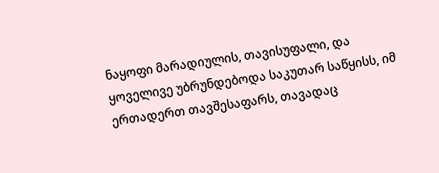ნაყოფი მარადიულის, თავისუფალი, და ყოველივე უბრუნდებოდა საკუთარ საწყისს, იმ ერთადერთ თავშესაფარს, თავადაც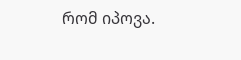რომ იპოვა.